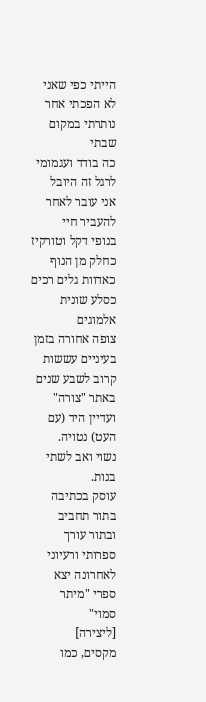הייתי כפי שאני
לא הפכתי אחר
נותרתי במקום שבתי
כה בודד ועגמומי
לרגל זה היובל
אני עובר לאחר
להעביר חיי
בנופי דקל וטורקיז
כחלק מן הנוף
כאדוות גלים רכים
כסלע שונית אלמוגים
צופה אחורה בזמן
בעיניים עששות
קרוב לשבע שנים באתר "צורה" ועדיין היד (עם העט) נטויה.
נשוי ואב לשתי בנות.
עוסק בכתיבה בתור תחביב ובתור עורך ספרותי ורעיוני
לאחרונה יצא ספרי "מיתר סמוי"
[ליצירה]
מקסים, כמו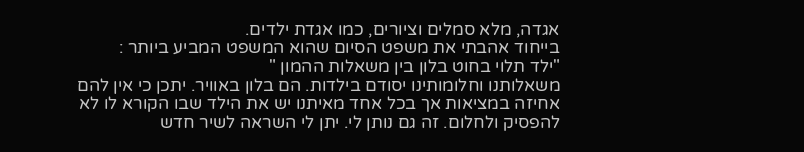אגדה, מלא סמלים וציורים, כמו אגדת ילדים.
בייחוד אהבתי את משפט הסיום שהוא המשפט המביע ביותר :
"ילד תלוי בחוט בלון בין משאלות ההמון "
משאלותנו וחלומותינו יסודם בילדות. הם בלון באוויר. יתכן כי אין להם אחיזה במציאות אך בכל אחד מאיתנו יש את הילד שבו הקורא לו לא להפסיק ולחלום. זה גם נותן לי. יתן לי השראה לשיר חדש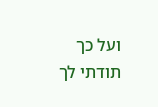ועל כך תודתי לך